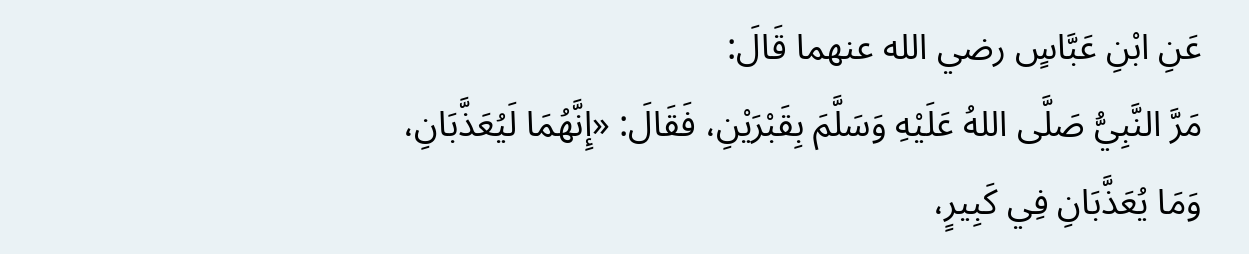عَنِ ابْنِ عَبَّاسٍ رضي الله عنهما قَالَ:
مَرَّ النَّبِيُّ صَلَّى اللهُ عَلَيْهِ وَسَلَّمَ بِقَبْرَيْنِ، فَقَالَ: «إِنَّهُمَا لَيُعَذَّبَانِ، وَمَا يُعَذَّبَانِ فِي كَبِيرٍ،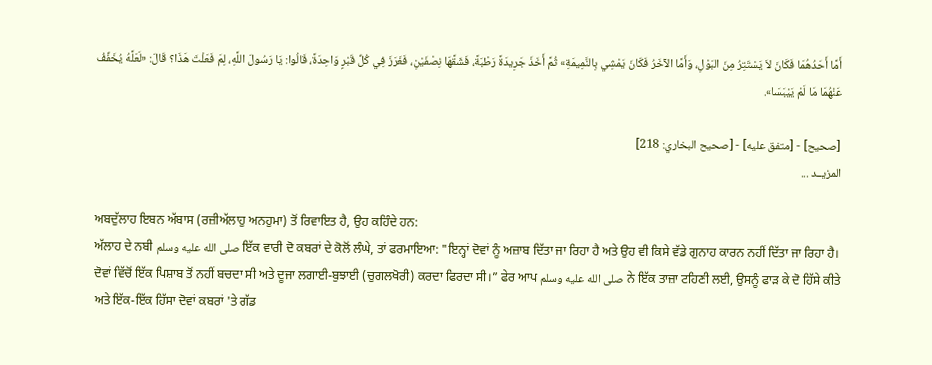أَمَّا أَحَدُهُمَا فَكَانَ لاَ يَسْتَتِرُ مِنَ البَوْلِ، وَأَمَّا الآخَرُ فَكَانَ يَمْشِي بِالنَّمِيمَةِ» ثُمَّ أَخَذَ جَرِيدَةً رَطْبَةً، فَشَقَّهَا نِصْفَيْنِ، فَغَرَزَ فِي كُلِّ قَبْرٍ وَاحِدَةً، قَالُوا: يَا رَسُولَ اللَّهِ، لِمَ فَعَلْتَ هَذَا؟ قَالَ: «لَعَلَّهُ يُخَفِّفُ عَنْهُمَا مَا لَمْ يَيْبَسَا».

[صحيح] - [متفق عليه] - [صحيح البخاري: 218]
المزيــد ...

ਅਬਦੁੱਲਾਹ ਇਬਨ ਅੱਬਾਸ (ਰਜ਼ੀਅੱਲਾਹੁ ਅਨਹੁਮਾ) ਤੋਂ ਰਿਵਾਇਤ ਹੈ, ਉਹ ਕਹਿੰਦੇ ਹਨ:
ਅੱਲਾਹ ਦੇ ਨਬੀ صلى الله عليه وسلم ਇੱਕ ਵਾਰੀ ਦੋ ਕਬਰਾਂ ਦੇ ਕੋਲੋਂ ਲੰਘੇ, ਤਾਂ ਫਰਮਾਇਆ: "ਇਨ੍ਹਾਂ ਦੋਵਾਂ ਨੂੰ ਅਜ਼ਾਬ ਦਿੱਤਾ ਜਾ ਰਿਹਾ ਹੈ ਅਤੇ ਉਹ ਵੀ ਕਿਸੇ ਵੱਡੇ ਗੁਨਾਹ ਕਾਰਨ ਨਹੀਂ ਦਿੱਤਾ ਜਾ ਰਿਹਾ ਹੈ। ਦੋਵਾਂ ਵਿੱਚੋਂ ਇੱਕ ਪਿਸ਼ਾਬ ਤੋਂ ਨਹੀਂ ਬਚਦਾ ਸੀ ਅਤੇ ਦੂਜਾ ਲਗਾਈ-ਬੁਝਾਈ (ਚੁਗਲਖੋਰੀ) ਕਰਦਾ ਫਿਰਦਾ ਸੀ।” ਫੇਰ ਆਪ صلى الله عليه وسلم ਨੇ ਇੱਕ ਤਾਜ਼ਾ ਟਹਿਣੀ ਲਈ, ਉਸਨੂੰ ਫਾੜ ਕੇ ਦੋ ਹਿੱਸੇ ਕੀਤੇ ਅਤੇ ਇੱਕ-ਇੱਕ ਹਿੱਸਾ ਦੋਵਾਂ ਕਬਰਾਂ 'ਤੇ ਗੱਡ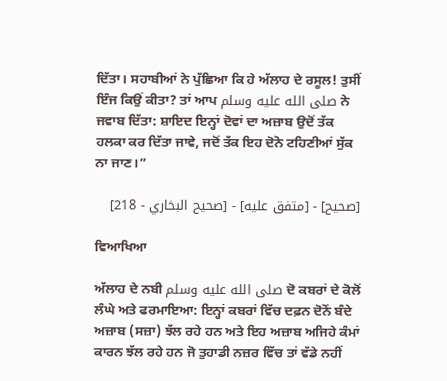ਦਿੱਤਾ। ਸਹਾਬੀਆਂ ਨੇ ਪੁੱਛਿਆ ਕਿ ਹੇ ਅੱਲਾਹ ਦੇ ਰਸੂਲ! ਤੁਸੀਂ ਇੰਜ ਕਿਉਂ ਕੀਤਾ? ਤਾਂ ਆਪ صلى الله عليه وسلم ਨੇ ਜਵਾਬ ਦਿੱਤਾ: ਸ਼ਾਇਦ ਇਨ੍ਹਾਂ ਦੋਵਾਂ ਦਾ ਅਜ਼ਾਬ ਉਦੋਂ ਤੱਕ ਹਲਕਾ ਕਰ ਦਿੱਤਾ ਜਾਵੇ, ਜਦੋਂ ਤੱਕ ਇਹ ਦੋਨੋ ਟਹਿਣੀਆਂ ਸੁੱਕ ਨਾ ਜਾਣ।”

[صحيح] - [متفق عليه] - [صحيح البخاري - 218]

ਵਿਆਖਿਆ

ਅੱਲਾਹ ਦੇ ਨਬੀ صلى الله عليه وسلم ਦੋ ਕਬਰਾਂ ਦੇ ਕੋਲੋਂ ਲੰਘੇ ਅਤੇ ਫਰਮਾਇਆ: ਇਨ੍ਹਾਂ ਕਬਰਾਂ ਵਿੱਚ ਦਫ਼ਨ ਦੋਨੋਂ ਬੰਦੇ ਅਜ਼ਾਬ (ਸਜ਼ਾ) ਝੱਲ ਰਹੇ ਹਨ ਅਤੇ ਇਹ ਅਜ਼ਾਬ ਅਜਿਹੇ ਕੰਮਾਂ ਕਾਰਨ ਝੱਲ ਰਹੇ ਹਨ ਜੋ ਤੁਹਾਡੀ ਨਜ਼ਰ ਵਿੱਚ ਤਾਂ ਵੱਡੇ ਨਹੀਂ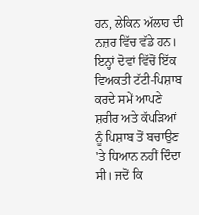ਹਨ, ਲੇਕਿਨ ਅੱਲਾਹ ਦੀ ਨਜ਼ਰ ਵਿੱਚ ਵੱਡੇ ਹਨ। ਇਨ੍ਹਾਂ ਦੋਵਾਂ ਵਿੱਚੋਂ ਇੱਕ ਵਿਅਕਤੀ ਟੱਟੀ-ਪਿਸ਼ਾਬ ਕਰਦੇ ਸਮੇਂ ਆਪਣੇ ਸ਼ਰੀਰ ਅਤੇ ਕੱਪੜਿਆਂ ਨੂੰ ਪਿਸ਼ਾਬ ਤੋਂ ਬਚਾਉਣ 'ਤੇ ਧਿਆਨ ਨਹੀਂ ਦਿੰਦਾ ਸੀ। ਜਦੋਂ ਕਿ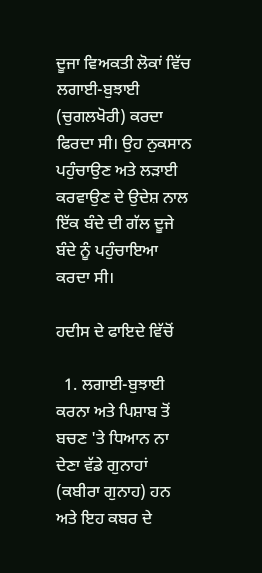ਦੂਜਾ ਵਿਅਕਤੀ ਲੋਕਾਂ ਵਿੱਚ ਲਗਾਈ-ਬੁਝਾਈ (ਚੁਗਲਖੋਰੀ) ਕਰਦਾ ਫਿਰਦਾ ਸੀ। ਉਹ ਨੁਕਸਾਨ ਪਹੁੰਚਾਉਣ ਅਤੇ ਲੜਾਈ ਕਰਵਾਉਣ ਦੇ ਉਦੇਸ਼ ਨਾਲ ਇੱਕ ਬੰਦੇ ਦੀ ਗੱਲ ਦੂਜੇ ਬੰਦੇ ਨੂੰ ਪਹੁੰਚਾਇਆ ਕਰਦਾ ਸੀ।

ਹਦੀਸ ਦੇ ਫਾਇਦੇ ਵਿੱਚੋਂ

  1. ਲਗਾਈ-ਬੁਝਾਈ ਕਰਨਾ ਅਤੇ ਪਿਸ਼ਾਬ ਤੋਂ ਬਚਣ 'ਤੇ ਧਿਆਨ ਨਾ ਦੇਣਾ ਵੱਡੇ ਗੁਨਾਹਾਂ (ਕਬੀਰਾ ਗੁਨਾਹ) ਹਨ ਅਤੇ ਇਹ ਕਬਰ ਦੇ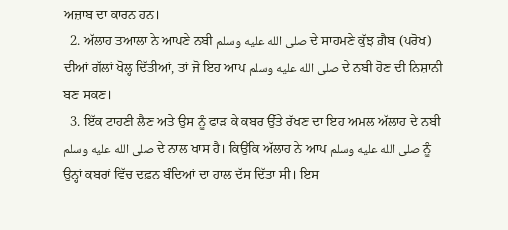ਅਜ਼ਾਬ ਦਾ ਕਾਰਨ ਹਨ।
  2. ਅੱਲਾਹ ਤਆਲਾ ਨੇ ਆਪਣੇ ਨਬੀ صلى الله عليه وسلم ਦੇ ਸਾਹਮਣੇ ਕੁੱਝ ਗ਼ੈਬ (ਪਰੋਖ) ਦੀਆਂ ਗੱਲਾਂ ਖੋਲ੍ਹ ਦਿੱਤੀਆਂ, ਤਾਂ ਜੋ ਇਹ ਆਪ صلى الله عليه وسلم ਦੇ ਨਬੀ ਹੋਣ ਦੀ ਨਿਸ਼ਾਨੀ ਬਣ ਸਕਣ।
  3. ਇੱਕ ਟਾਹਣੀ ਲੈਣ ਅਤੇ ਉਸ ਨੂੰ ਫਾੜ ਕੇ ਕਬਰ ਉੱਤੇ ਰੱਖਣ ਦਾ ਇਹ ਅਮਲ ਅੱਲਾਹ ਦੇ ਨਬੀ صلى الله عليه وسلم ਦੇ ਨਾਲ ਖਾਸ ਹੈ। ਕਿਉਂਕਿ ਅੱਲਾਹ ਨੇ ਆਪ صلى الله عليه وسلم ਨੂੰ ਉਨ੍ਹਾਂ ਕਬਰਾਂ ਵਿੱਚ ਦਫ਼ਨ ਬੰਦਿਆਂ ਦਾ ਹਾਲ ਦੱਸ ਦਿੱਤਾ ਸੀ। ਇਸ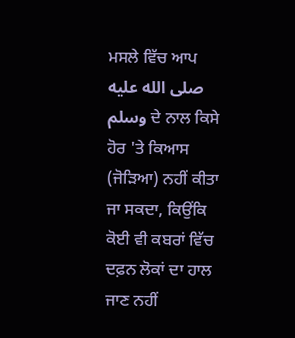ਮਸਲੇ ਵਿੱਚ ਆਪ صلى الله عليه وسلم ਦੇ ਨਾਲ ਕਿਸੇ ਹੋਰ 'ਤੇ ਕਿਆਸ (ਜੋੜਿਆ) ਨਹੀਂ ਕੀਤਾ ਜਾ ਸਕਦਾ, ਕਿਉਂਕਿ ਕੋਈ ਵੀ ਕਬਰਾਂ ਵਿੱਚ ਦਫ਼ਨ ਲੋਕਾਂ ਦਾ ਹਾਲ ਜਾਣ ਨਹੀਂ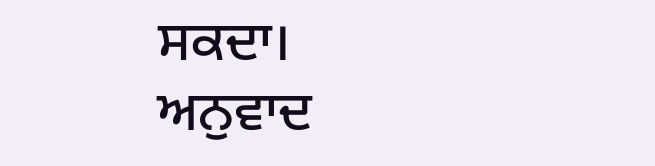ਸਕਦਾ।
ਅਨੁਵਾਦ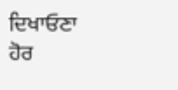ਦਿਖਾਓਣਾ
ਹੋਰ